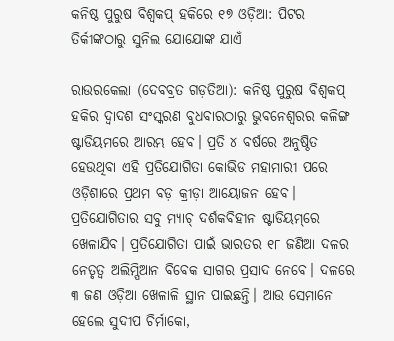କନିଷ୍ଠ ପୁରୁଷ ବିଶ୍ବକପ୍‌ ହକିରେ ୧୭ ଓଡ଼ିଆ: ପିଟର ତିର୍କୀଙ୍କଠାରୁ ସୁନିଲ ‌ଯୋଯୋଙ୍କ ଯାଏଁ

ରାଉରକେଲା (ଦେବବ୍ରତ ଗଡ଼ତିଆ): କନିଷ୍ଠ ପୁରୁଷ ବିଶ୍ବକପ୍‌ ହକିର ଦ୍ବାଦଶ ସଂସ୍କରଣ ବୁଧବାରଠାରୁ ଭୁବନେଶ୍ୱରର କଳିଙ୍ଗ ଷ୍ଟାଡିୟମରେ ଆରମ୍ଭ ହେବ। ପ୍ରତି ୪ ବର୍ଷରେ ଅନୁଷ୍ଠିତ ହେଉଥିବା ଏହି ପ୍ରତିଯୋଗିତା କୋଭିଡ ମହାମାରୀ ପରେ ଓଡ଼ିଶାରେ ପ୍ରଥମ ବଡ଼ କ୍ରୀଡ଼ା ଆୟୋଜନ ହେବ। ପ୍ରତିଯୋଗିତାର ସବୁ ମ୍ୟାଚ୍‌ ଦର୍ଶକବିହୀନ ଷ୍ଟାଡିୟମ୍‌ରେ ଖେଳାଯିବ। ପ୍ରତିଯୋଗିତା ପାଇଁ ଭାରତର ୧୮ ଜଣିଆ ଦଳର ନେତୃତ୍ୱ ଅଲିମ୍ପିଆନ ବିବେକ ସାଗର ପ୍ରସାଦ ନେବେ। ଦଳରେ ୩ ଜଣ ଓଡ଼ିଆ ଖେଳାଳି ସ୍ଥାନ ପାଇଛନ୍ତି। ଆଉ ସେମାନେ ହେଲେ ସୁଦୀପ ଚିର୍ମାକୋ,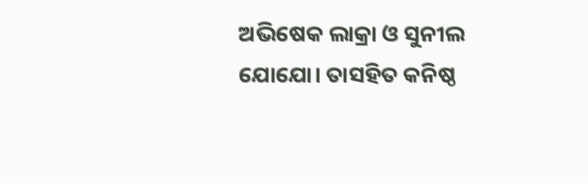ଅଭିଷେକ ଲାକ୍ରା ଓ ସୁନୀଲ ଯୋଯୋ। ତାସହିତ କନିଷ୍ଠ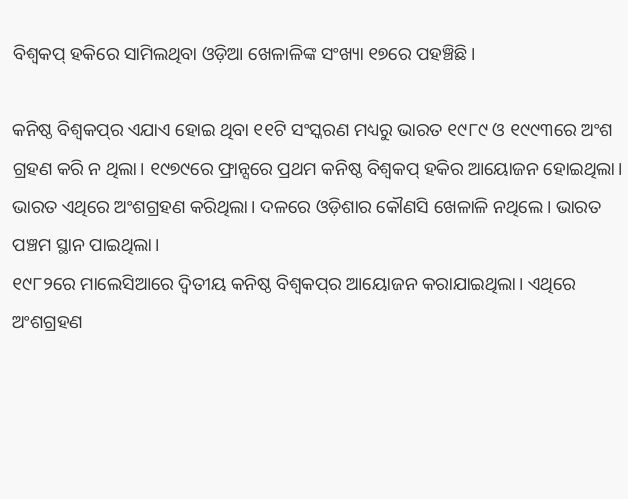ବିଶ୍ବକପ୍‌ ହକିରେ ସାମିଲଥିବା ଓଡ଼ିଆ ଖେଳାଳିଙ୍କ ସଂଖ୍ୟା ୧୭ରେ ପହଞ୍ଚିଛି।

କନିଷ୍ଠ ବିଶ୍ବକପ୍‌ର ଏଯାଏ ହୋଇ ଥିବା ୧୧ଟି ସଂସ୍କରଣ ମଧ୍ୟରୁ ଭାରତ ୧୯୮୯ ଓ ୧୯୯୩ରେ ଅଂଶ ଗ୍ରହଣ କରି ନ ଥିଲା। ୧୯୭୯ରେ ଫ୍ରାନ୍ସରେ ପ୍ରଥମ କନିଷ୍ଠ ବିଶ୍ବକପ୍‌ ହକିର ଆୟୋଜନ ହୋଇଥିଲା। ଭାରତ ଏଥିରେ ଅଂଶଗ୍ରହଣ କରିଥିଲା। ଦଳରେ ଓଡ଼ିଶାର କୌଣସି ଖେଳାଳି ନଥିଲେ। ଭାରତ ପଞ୍ଚମ ସ୍ଥାନ ପାଇଥିଲା।
୧୯୮୨ରେ ମାଲେସିଆରେ ଦ୍ବିତୀୟ କନିଷ୍ଠ ବିଶ୍ୱକପ୍‌ର ଆୟୋଜନ କରାଯାଇଥିଲା। ଏଥିରେ ଅଂଶଗ୍ରହଣ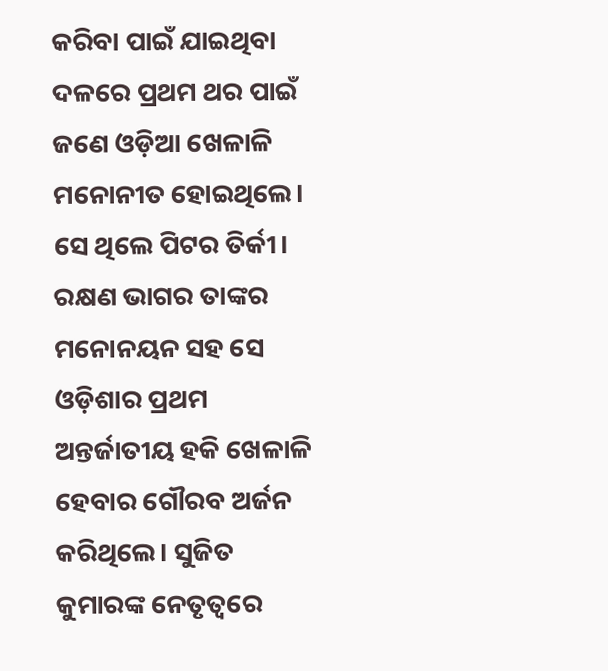କରିବା ପାଇଁ ଯାଇଥିବା ଦଳରେ ପ୍ରଥମ ଥର ପାଇଁ ଜଣେ ଓଡ଼ିଆ ଖେଳାଳି ମନୋନୀତ ହୋଇଥିଲେ। ସେ ଥିଲେ ପିଟର ତିର୍କୀ। ରକ୍ଷଣ ଭାଗର ତାଙ୍କର ମନୋନୟନ ସହ ସେ ଓଡ଼ିଶାର ପ୍ରଥମ ଅନ୍ତର୍ଜାତୀୟ ହକି ଖେଳାଳି ହେବାର ଗୌରବ ଅର୍ଜନ କରିଥିଲେ। ସୁଜିତ କୁମାରଙ୍କ ନେତୃତ୍ୱରେ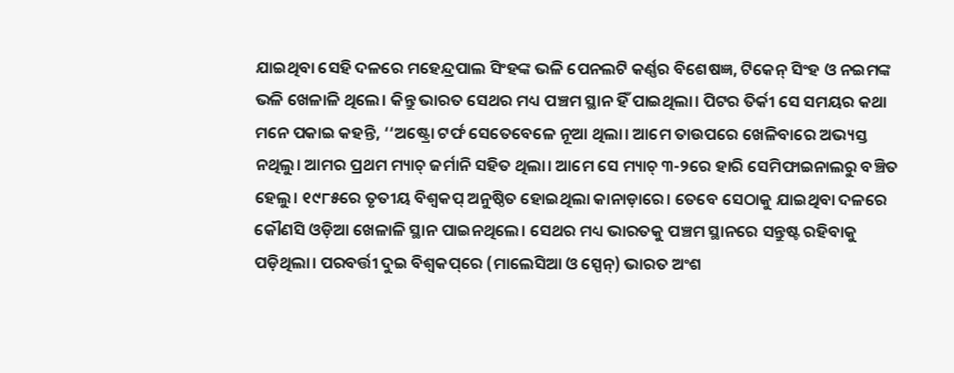ଯାଇଥିବା ସେହି ଦଳରେ ମହେନ୍ଦ୍ରପାଲ ସିଂହଙ୍କ ଭଳି ପେନଲଟି କର୍ଣ୍ଣର ବିଶେଷଜ୍ଞ, ଟିକେନ୍ ସିଂହ ଓ ନଇମଙ୍କ ଭଳି ଖେଳାଳି ଥିଲେ। କିନ୍ତୁ ଭାରତ ସେଥର ମଧ୍ୟ ପଞ୍ଚମ ସ୍ଥାନ ହିଁ ପାଇଥିଲା। ପିଟର ତିର୍କୀ ସେ ସମୟର କଥା ମନେ ପକାଇ କହନ୍ତି, ‘‘ଅଷ୍ଟ୍ରୋ ଟର୍ଫ ସେତେବେଳେ ନୂଆ ଥିଲା। ଆମେ ତାଉପରେ ଖେଳିବାରେ ଅଭ୍ୟସ୍ତ ନଥିଲୁ। ଆମର ପ୍ରଥମ ମ୍ୟାଚ୍‌ ଜର୍ମାନି ସହିତ ଥିଲା। ଆମେ ସେ ମ୍ୟାଚ୍‌ ୩-୨ରେ ହାରି ସେମିଫାଇନାଲରୁ ବଞ୍ଚିତ ହେଲୁ। ୧୯୮୫ରେ ତୃତୀୟ ବିଶ୍ୱକପ୍‌ ଅନୁଷ୍ଠିତ ହୋଇଥିଲା କାନାଡ଼ାରେ। ତେବେ ସେଠାକୁ ଯାଇଥିବା ଦଳରେ କୌଣସି ଓଡ଼ିଆ ଖେଳାଳି ସ୍ଥାନ ପାଇନଥିଲେ। ସେଥର ମଧ୍ୟ ଭାରତକୁ ପଞ୍ଚମ ସ୍ଥାନରେ ସନ୍ତୁଷ୍ଟ ରହିବାକୁ ପଡ଼ିଥିଲା। ପରବର୍ତ୍ତୀ ଦୁଇ ବିଶ୍ବକପ୍‌ରେ (ମାଲେସିଆ ଓ ସ୍ପେନ୍‌) ଭାରତ ଅଂଶ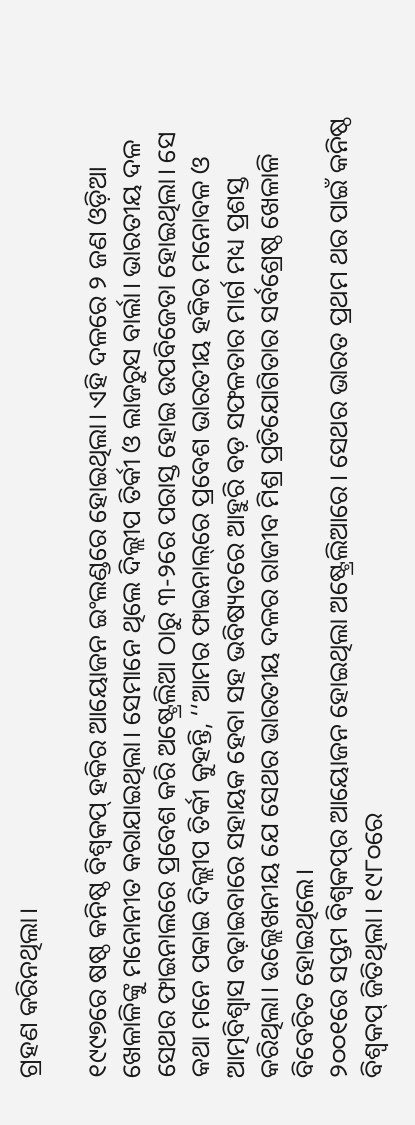ଗ୍ରହଣ କରିନଥିଲା।

୧୯୯୭ରେ ଷଷ୍ଠ କନିଷ୍ଠ ବିଶ୍ବକପ୍‌ ହକିର ଆୟୋଜନ ଇଂଲଣ୍ଡରେ ହୋଇଥିଲା। ଏହି ଦଳରେ ୨ ଜଣ ଓଡ଼ିଆ ଖେଳାଳିଙ୍କୁ ମନୋନୀତ କରାଯାଇଥିଲା। ସେମାନେ ଥିଲେ ଦିଲ୍ଲୀପ ତିର୍କୀ ଓ ଲାଜରୁସ ବାର୍ଲା। ଭାରତୀୟ ଦଳ ସେଥର ଫାଇନାଲରେ ପ୍ରବେଶ କରି ଅଷ୍ଟ୍ରେଲିଆ ଠାରୁ ୩-୨ରେ ପରାସ୍ତ ହୋଇ ଉପବିଜେତା ହୋଇଥିଲା। ସେ କଥା ମନେ ପକାଇ ଦିଲ୍ଲୀପ ତିର୍କୀ କୁହନ୍ତି, ‘‘ଆମର ଫାଇନାଲ୍‌ରେ ପ୍ରବେଶ ଭାରତୀୟ ହକିର ମନୋବଳ ଓ ଆତ୍ମବିଶ୍ବାସ ବଢ଼ାଇବାରେ ସହାୟକ ହେବା ସହ ଭବିଷ୍ୟତରେ ଆହୁରି ବଡ଼ ସଫଳତାର ମାର୍ଗ ମଧ୍ୟ ପ୍ରଶସ୍ତ କରିଥିଲା। ଉଲ୍ଲେଖନୀୟ ଯେ ସେଥର ଭାରତୀୟ ଦଳର ରାଜୀବ ମିଶ୍ର ପ୍ରତିଯୋଗିତାର ସର୍ବଶ୍ରେଷ୍ଠ ଖେଳାଳି ବିବେଚିତ ହୋଇଥିଲେ।
୨୦୦୧ରେ ସପ୍ତମ ବିଶ୍ୱକପ୍‌ର ଆୟୋଜନ ହୋଇଥିଲା ଅଷ୍ଟ୍ରେଲିଆରେ। ସେଥର ଭାରତ ପ୍ରଥମ ଥର ପାଇଁ କନିଷ୍ଠ ବିଶ୍ୱକପ୍‌ ଜିତିଥିଲା। ୧୯୮୦ରେ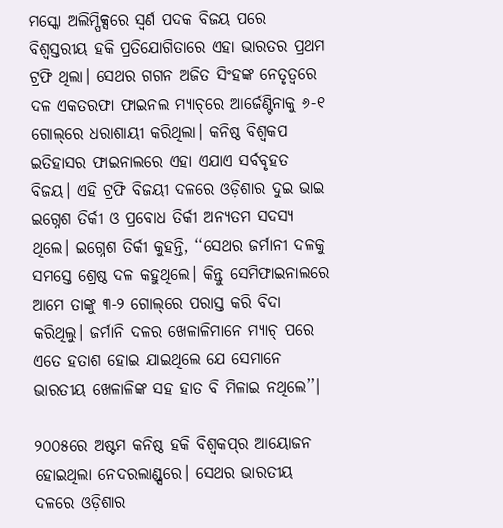ମସ୍କୋ ଅଲିମ୍ପିକ୍ସରେ ସ୍ବର୍ଣ ପଦକ ବିଜୟ ପରେ ବିଶ୍ବସ୍ତରୀୟ ହକି ପ୍ରତିଯୋଗିତାରେ ଏହା ଭାରତର ପ୍ରଥମ ଟ୍ରଫି ଥିଲା। ସେଥର ଗଗନ ଅଜିତ ସିଂହଙ୍କ ନେତୃତ୍ୱରେ ଦଳ ଏକତରଫା ଫାଇନଲ ମ୍ୟାଚ୍‌ରେ ଆର୍ଜେଣ୍ଟିନାକୁ ୬-୧ ଗୋଲ୍‌ରେ ଧରାଶାୟୀ କରିଥିଲା। କନିଷ୍ଠ ବିଶ୍ୱକପ ଇତିହାସର ଫାଇନାଲରେ ଏହା ଏଯାଏ ସର୍ବବୃହତ ବିଜୟ। ଏହି ଟ୍ରଫି ବିଜୟୀ ଦଳରେ ଓଡ଼ିଶାର ଦୁଇ ଭାଇ ଇଗ୍ନେଶ ତିର୍କୀ ଓ ପ୍ରବୋଧ ତିର୍କୀ ଅନ୍ୟତମ ସଦସ୍ୟ ଥିଲେ। ଇଗ୍ନେଶ ତିର୍କୀ କୁହନ୍ତି, ‘‘ସେଥର ଜର୍ମାନୀ ଦଳକୁ ସମସ୍ତେ ଶ୍ରେଷ୍ଠ ଦଳ କହୁଥିଲେ। କିନ୍ତୁ ସେମିଫାଇନାଲରେ ଆମେ ତାଙ୍କୁ ୩-୨ ଗୋଲ୍‌ରେ ପରାସ୍ତ କରି ବିଦା କରିଥିଲୁ। ଜର୍ମାନି ଦଳର ଖେଳାଳିମାନେ ମ୍ୟାଚ୍‌ ପରେ ଏତେ ହତାଶ ହୋଇ ଯାଇଥିଲେ ଯେ ସେମାନେ ଭାରତୀୟ ଖେଳାଳିଙ୍କ ସହ ହାତ ବି ମିଳାଇ ନଥିଲେ’’।

୨୦୦୫ରେ ଅଷ୍ଟମ କନିଷ୍ଠ ହକି ବିଶ୍ଵକପ୍‌ର ଆୟୋଜନ ହୋଇଥିଲା ନେଦରଲାଣ୍ଡ୍ସରେ। ସେଥର ଭାରତୀୟ ଦଳରେ ଓଡ଼ିଶାର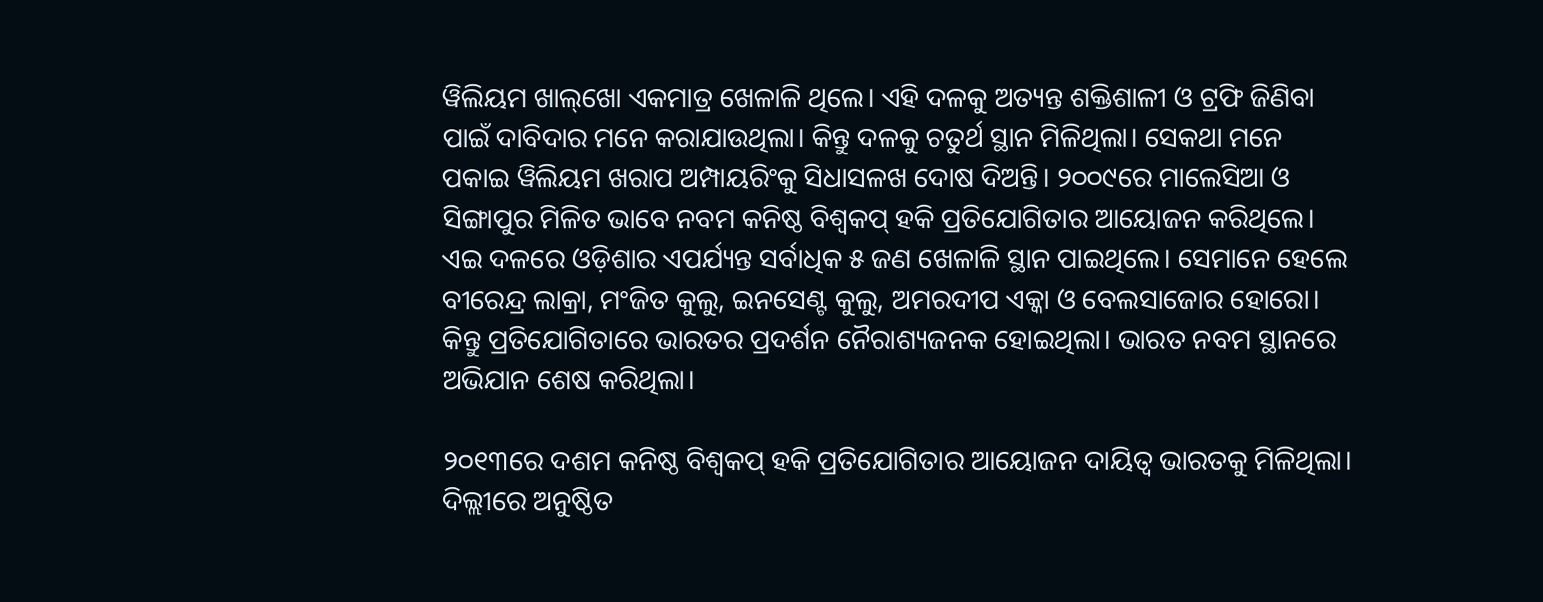ୱିଲିୟମ ଖାଲ୍‌ଖୋ ଏକମାତ୍ର ଖେଳାଳି ଥିଲେ। ଏହି ଦଳକୁ ଅତ୍ୟନ୍ତ ଶକ୍ତିଶାଳୀ ଓ ଟ୍ରଫି ଜିଣିବା ପାଇଁ ଦାବିଦାର ମନେ କରାଯାଉଥିଲା। କିନ୍ତୁ ଦଳକୁ ଚତୁର୍ଥ ସ୍ଥାନ ମିଳିଥିଲା। ସେକଥା ମନେ ପକାଇ ୱିଲିୟମ ଖରାପ ଅମ୍ପାୟରିଂକୁ ସିଧାସଳଖ ଦୋଷ ଦିଅନ୍ତି। ୨୦୦୯ରେ ମାଲେସିଆ ଓ ସିଙ୍ଗାପୁର ମିଳିତ ଭାବେ ନବମ କନିଷ୍ଠ ବିଶ୍ବକପ୍‌ ହକି ପ୍ରତିଯୋଗିତାର ଆୟୋଜନ କରିଥିଲେ। ଏଇ ଦଳରେ ଓଡ଼ିଶାର ଏପର୍ଯ୍ୟନ୍ତ ସର୍ବାଧିକ ୫ ଜଣ ଖେଳାଳି ସ୍ଥାନ ପାଇଥିଲେ। ସେମାନେ ହେଲେ ବୀରେନ୍ଦ୍ର ଲାକ୍ରା, ମଂଜିତ କୁଲୁ, ଇନସେଣ୍ଟ କୁଲୁ, ଅମରଦୀପ ଏକ୍କା ଓ ବେଲସାଜୋର ହୋରୋ। କିନ୍ତୁ ପ୍ରତିଯୋଗିତାରେ ଭାରତର ପ୍ରଦର୍ଶନ ନୈରାଶ୍ୟଜନକ ହୋଇଥିଲା। ଭାରତ ନବମ ସ୍ଥାନରେ ଅଭିଯାନ ଶେଷ କରିଥିଲା।

୨୦୧୩ରେ ଦଶମ କନିଷ୍ଠ ବିଶ୍ଵକପ୍‌ ହକି ପ୍ରତିଯୋଗିତାର ଆୟୋଜନ ଦାୟିତ୍ୱ ଭାରତକୁ ମିଳିଥିଲା। ଦିଲ୍ଲୀରେ ଅନୁଷ୍ଠିତ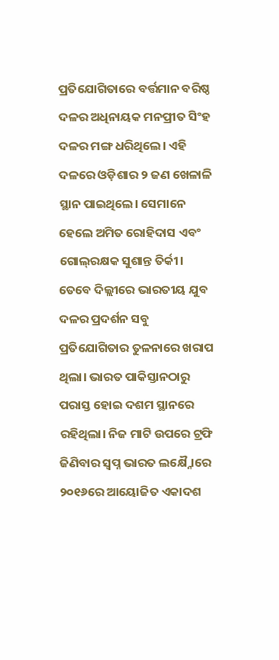ପ୍ରତିଯୋଗିତାରେ ବର୍ତ୍ତମାନ ବରିଷ୍ଠ ଦଳର ଅଧିନାୟକ ମନପ୍ରୀତ ସିଂହ ଦଳର ମଙ୍ଗ ଧରିଥିଲେ। ଏହି ଦଳରେ ଓଡ଼ିଶାର ୨ ଜଣ ଖେଳାଳି ସ୍ଥାନ ପାଇଥିଲେ। ସେମାନେ ହେଲେ ଅମିତ ରୋହିଦାସ ଏବଂ ଗୋଲ୍‌ରକ୍ଷକ ସୁଶାନ୍ତ ତିର୍କୀ। ତେବେ ଦିଲ୍ଲୀରେ ଭାରତୀୟ ଯୁବ ଦଳର ପ୍ରଦର୍ଶନ ସବୁ ପ୍ରତିଯୋଗିତାର ତୁଳନାରେ ଖରାପ ଥିଲା। ଭାରତ ପାକିସ୍ତାନଠାରୁ ପରାସ୍ତ ହୋଇ ଦଶମ ସ୍ଥାନରେ ରହିଥିଲା। ନିଜ ମାଟି ଉପରେ ଟ୍ରଫି ଜିଣିବାର ସ୍ବପ୍ନ ଭାରତ ଲକ୍ଷ୍ନୈାରେ ୨୦୧୬ରେ ଆୟୋଜିତ ଏକାଦଶ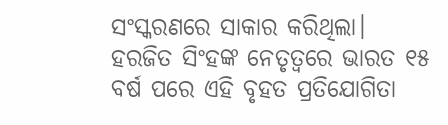ସଂସ୍କରଣରେ ସାକାର କରିଥିଲା। ହରଜିତ ସିଂହଙ୍କ ନେତୃତ୍ୱରେ ଭାରତ ୧୫ ବର୍ଷ ପରେ ଏହି ବୃହତ ପ୍ରତିଯୋଗିତା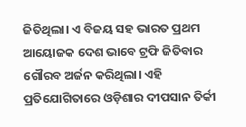ଜିତିଥିଲା। ଏ ବିଜୟ ସହ ଭାରତ ପ୍ରଥମ ଆୟୋଜକ ଦେଶ ଭାବେ ଟ୍ରଫି ଜିତିବାର ଗୌରବ ଅର୍ଜନ କରିଥିଲା। ଏହି ପ୍ରତିଯୋଗିତାରେ ଓଡ଼ିଶାର ଦୀପସାନ ତିର୍କୀ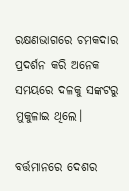ରକ୍ଷଣଭାଗରେ ଚମକଦାର ପ୍ରଦର୍ଶନ କରି ଅନେକ ସମୟରେ ଦଳକୁ ସଙ୍କଟରୁ ମୁକୁଳାଇ ଥିଲେ।

ବର୍ତ୍ତମାନରେ ଦେଶର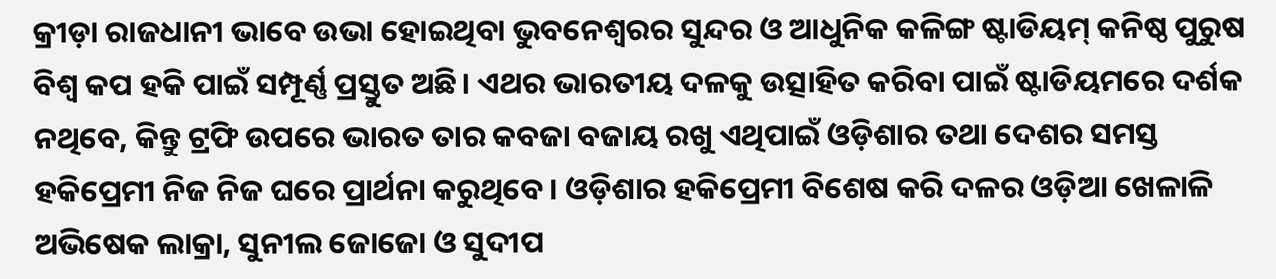କ୍ରୀଡ଼ା ରାଜଧାନୀ ଭାବେ ଉଭା ହୋଇଥିବା ଭୁବନେଶ୍ୱରର ସୁନ୍ଦର ଓ ଆଧୁନିକ କଳିଙ୍ଗ ଷ୍ଟାଡିୟମ୍‌ କନିଷ୍ଠ ପୁରୁଷ ବିଶ୍ବ କପ ହକି ପାଇଁ ସମ୍ପୂର୍ଣ୍ଣ ପ୍ରସ୍ତୁତ ଅଛି। ଏଥର ଭାରତୀୟ ଦଳକୁ ଉତ୍ସାହିତ କରିବା ପାଇଁ ଷ୍ଟାଡିୟମରେ ଦର୍ଶକ ନଥିବେ, କିନ୍ତୁ ଟ୍ରଫି ଉପରେ ଭାରତ ତାର କବଜା ବଜାୟ ରଖୁ ଏଥିପାଇଁ ଓଡ଼ିଶାର ତଥା ଦେଶର ସମସ୍ତ ହକିପ୍ରେମୀ ନିଜ ନିଜ ଘ‌ରେ ପ୍ରାର୍ଥନା କରୁଥିବେ। ଓଡ଼ିଶାର ହକିପ୍ରେମୀ ବିଶେଷ କରି ଦଳର ଓଡ଼ିଆ ଖେଳାଳି ଅଭିଷେକ ଲାକ୍ରା, ସୁନୀଲ ଜୋଜୋ ଓ ସୁଦୀପ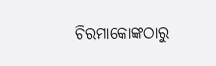ଚିରମାକୋଙ୍କଠାରୁ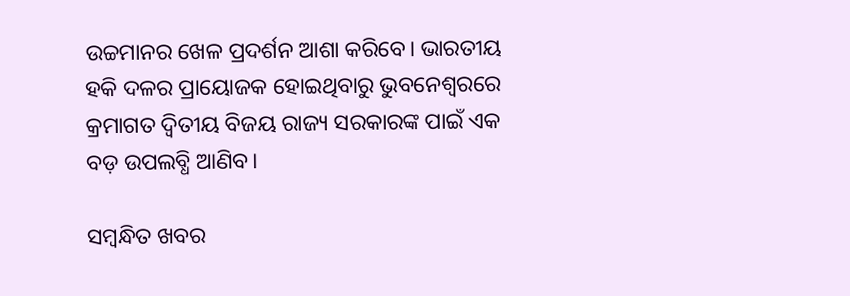ଉଚ୍ଚମାନର ଖେଳ ପ୍ରଦର୍ଶନ ଆଶା କରିବେ। ଭାରତୀୟ ହକି ଦଳର ପ୍ରାୟୋଜକ ହୋଇଥିବାରୁ ଭୁବନେଶ୍ୱରରେ କ୍ରମାଗତ ଦ୍ଵିତୀୟ ବିଜୟ ରାଜ୍ୟ ସରକାରଙ୍କ ପାଇଁ ଏକ ବଡ଼ ଉପଲବ୍ଧି ଆଣିବ।

ସମ୍ବନ୍ଧିତ ଖବର